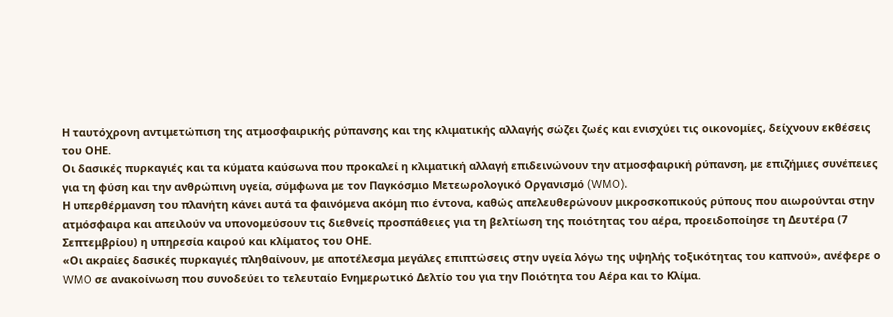Η ταυτόχρονη αντιμετώπιση της ατμοσφαιρικής ρύπανσης και της κλιματικής αλλαγής σώζει ζωές και ενισχύει τις οικονομίες, δείχνουν εκθέσεις του ΟΗΕ.
Οι δασικές πυρκαγιές και τα κύματα καύσωνα που προκαλεί η κλιματική αλλαγή επιδεινώνουν την ατμοσφαιρική ρύπανση, με επιζήμιες συνέπειες για τη φύση και την ανθρώπινη υγεία, σύμφωνα με τον Παγκόσμιο Μετεωρολογικό Οργανισμό (WMO).
Η υπερθέρμανση του πλανήτη κάνει αυτά τα φαινόμενα ακόμη πιο έντονα, καθώς απελευθερώνουν μικροσκοπικούς ρύπους που αιωρούνται στην ατμόσφαιρα και απειλούν να υπονομεύσουν τις διεθνείς προσπάθειες για τη βελτίωση της ποιότητας του αέρα, προειδοποίησε τη Δευτέρα (7 Σεπτεμβρίου) η υπηρεσία καιρού και κλίματος του ΟΗΕ.
«Οι ακραίες δασικές πυρκαγιές πληθαίνουν, με αποτέλεσμα μεγάλες επιπτώσεις στην υγεία λόγω της υψηλής τοξικότητας του καπνού», ανέφερε ο WMO σε ανακοίνωση που συνοδεύει το τελευταίο Ενημερωτικό Δελτίο του για την Ποιότητα του Αέρα και το Κλίμα.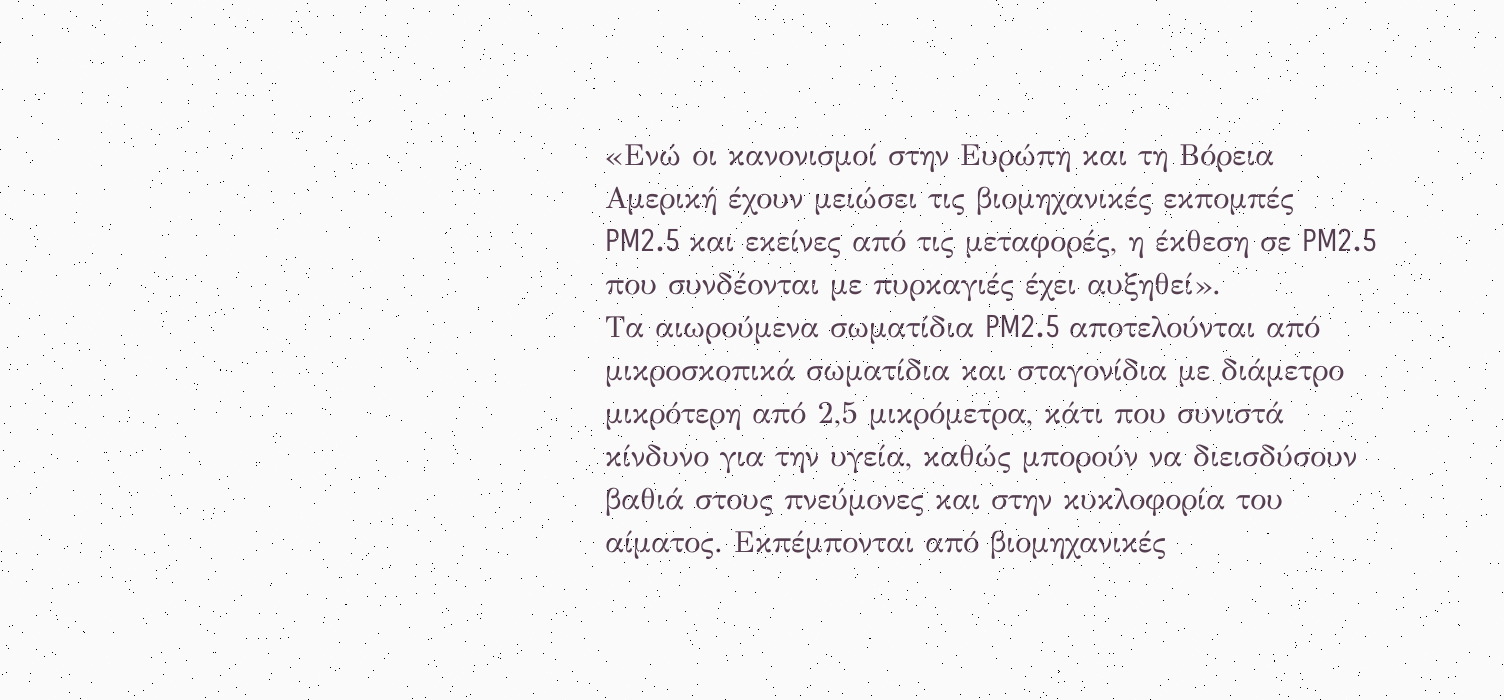«Ενώ οι κανονισμοί στην Ευρώπη και τη Βόρεια Αμερική έχουν μειώσει τις βιομηχανικές εκπομπές PM2.5 και εκείνες από τις μεταφορές, η έκθεση σε PM2.5 που συνδέονται με πυρκαγιές έχει αυξηθεί».
Τα αιωρούμενα σωματίδια PM2.5 αποτελούνται από μικροσκοπικά σωματίδια και σταγονίδια με διάμετρο μικρότερη από 2,5 μικρόμετρα, κάτι που συνιστά κίνδυνο για την υγεία, καθώς μπορούν να διεισδύσουν βαθιά στους πνεύμονες και στην κυκλοφορία του αίματος. Εκπέμπονται από βιομηχανικές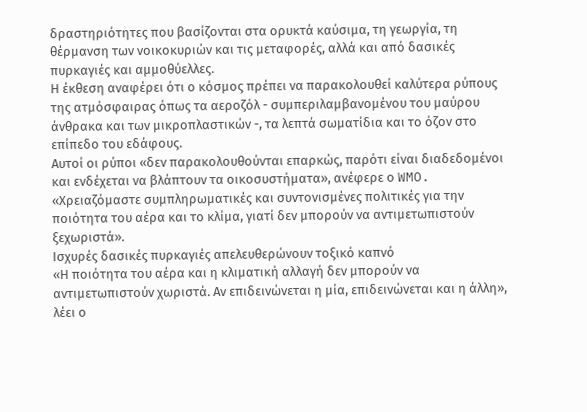δραστηριότητες που βασίζονται στα ορυκτά καύσιμα, τη γεωργία, τη θέρμανση των νοικοκυριών και τις μεταφορές, αλλά και από δασικές πυρκαγιές και αμμοθύελλες.
Η έκθεση αναφέρει ότι ο κόσμος πρέπει να παρακολουθεί καλύτερα ρύπους της ατμόσφαιρας όπως τα αεροζόλ - συμπεριλαμβανομένου του μαύρου άνθρακα και των μικροπλαστικών -, τα λεπτά σωματίδια και το όζον στο επίπεδο του εδάφους.
Αυτοί οι ρύποι «δεν παρακολουθούνται επαρκώς, παρότι είναι διαδεδομένοι και ενδέχεται να βλάπτουν τα οικοσυστήματα», ανέφερε ο WMO.
«Χρειαζόμαστε συμπληρωματικές και συντονισμένες πολιτικές για την ποιότητα του αέρα και το κλίμα, γιατί δεν μπορούν να αντιμετωπιστούν ξεχωριστά».
Ισχυρές δασικές πυρκαγιές απελευθερώνουν τοξικό καπνό
«Η ποιότητα του αέρα και η κλιματική αλλαγή δεν μπορούν να αντιμετωπιστούν χωριστά. Αν επιδεινώνεται η μία, επιδεινώνεται και η άλλη», λέει ο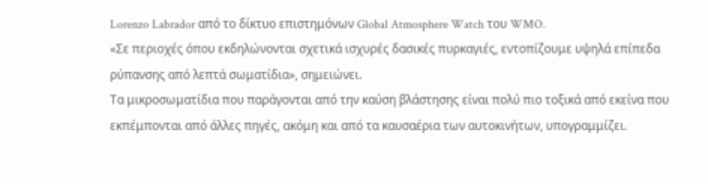Lorenzo Labrador από το δίκτυο επιστημόνων Global Atmosphere Watch του WMO.
«Σε περιοχές όπου εκδηλώνονται σχετικά ισχυρές δασικές πυρκαγιές, εντοπίζουμε υψηλά επίπεδα ρύπανσης από λεπτά σωματίδια», σημειώνει.
Τα μικροσωματίδια που παράγονται από την καύση βλάστησης είναι πολύ πιο τοξικά από εκείνα που εκπέμπονται από άλλες πηγές, ακόμη και από τα καυσαέρια των αυτοκινήτων, υπογραμμίζει.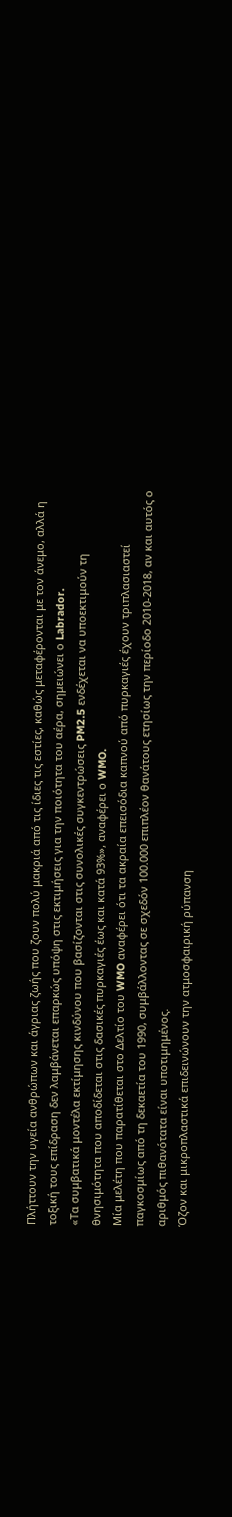Πλήττουν την υγεία ανθρώπων και άγριας ζωής που ζουν πολύ μακριά από τις ίδιες τις εστίες, καθώς μεταφέρονται με τον άνεμο, αλλά η τοξική τους επίδραση δεν λαμβάνεται επαρκώς υπόψη στις εκτιμήσεις για την ποιότητα του αέρα, σημειώνει ο Labrador.
«Τα συμβατικά μοντέλα εκτίμησης κινδύνου που βασίζονται στις συνολικές συγκεντρώσεις PM2.5 ενδέχεται να υποεκτιμούν τη θνησιμότητα που αποδίδεται στις δασικές πυρκαγιές έως και κατά 93%», αναφέρει ο WMO.
Μία μελέτη που παρατίθεται στο Δελτίο του WMO αναφέρει ότι τα ακραία επεισόδια καπνού από πυρκαγιές έχουν τριπλασιαστεί παγκοσμίως από τη δεκαετία του 1990, συμβάλλοντας σε σχεδόν 100.000 επιπλέον θανάτους ετησίως την περίοδο 2010-2018, αν και αυτός ο αριθμός πιθανότατα είναι υποτιμημένος.
Όζον και μικροπλαστικά επιδεινώνουν την ατμοσφαιρική ρύπανση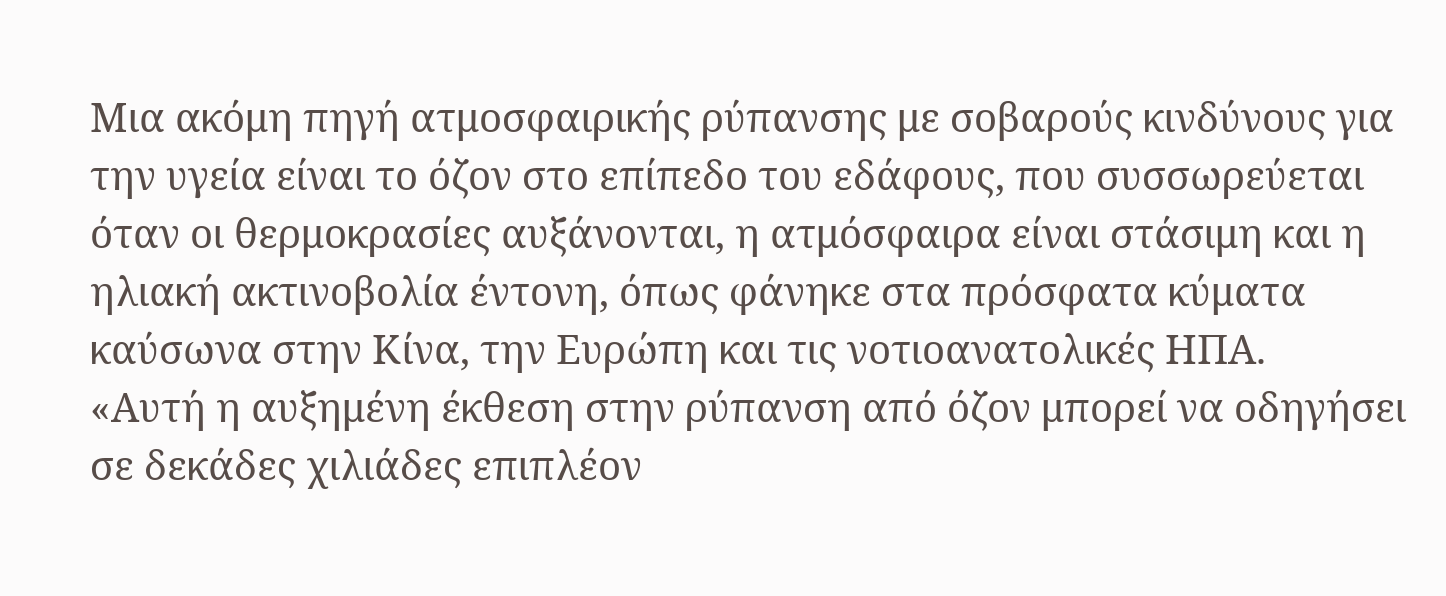Μια ακόμη πηγή ατμοσφαιρικής ρύπανσης με σοβαρούς κινδύνους για την υγεία είναι το όζον στο επίπεδο του εδάφους, που συσσωρεύεται όταν οι θερμοκρασίες αυξάνονται, η ατμόσφαιρα είναι στάσιμη και η ηλιακή ακτινοβολία έντονη, όπως φάνηκε στα πρόσφατα κύματα καύσωνα στην Κίνα, την Ευρώπη και τις νοτιοανατολικές ΗΠΑ.
«Αυτή η αυξημένη έκθεση στην ρύπανση από όζον μπορεί να οδηγήσει σε δεκάδες χιλιάδες επιπλέον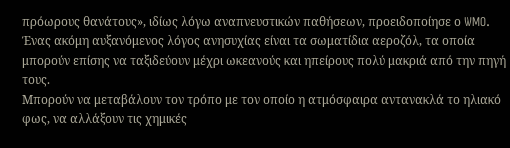πρόωρους θανάτους», ιδίως λόγω αναπνευστικών παθήσεων, προειδοποίησε ο WMO.
Ένας ακόμη αυξανόμενος λόγος ανησυχίας είναι τα σωματίδια αεροζόλ, τα οποία μπορούν επίσης να ταξιδεύουν μέχρι ωκεανούς και ηπείρους πολύ μακριά από την πηγή τους.
Μπορούν να μεταβάλουν τον τρόπο με τον οποίο η ατμόσφαιρα αντανακλά το ηλιακό φως, να αλλάξουν τις χημικές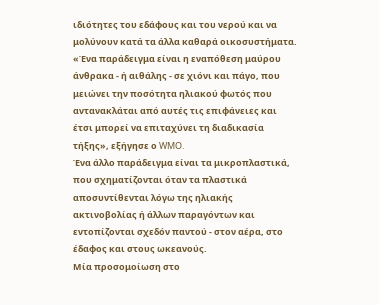ιδιότητες του εδάφους και του νερού και να μολύνουν κατά τα άλλα καθαρά οικοσυστήματα.
«Ένα παράδειγμα είναι η εναπόθεση μαύρου άνθρακα - ή αιθάλης - σε χιόνι και πάγο, που μειώνει την ποσότητα ηλιακού φωτός που αντανακλάται από αυτές τις επιφάνειες και έτσι μπορεί να επιταχύνει τη διαδικασία τήξης», εξήγησε ο WMO.
Ένα άλλο παράδειγμα είναι τα μικροπλαστικά, που σχηματίζονται όταν τα πλαστικά αποσυντίθενται λόγω της ηλιακής ακτινοβολίας ή άλλων παραγόντων και εντοπίζονται σχεδόν παντού - στον αέρα, στο έδαφος και στους ωκεανούς.
Μία προσομοίωση στο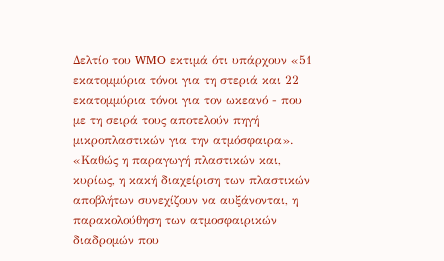Δελτίο του WMO εκτιμά ότι υπάρχουν «51 εκατομμύρια τόνοι για τη στεριά και 22 εκατομμύρια τόνοι για τον ωκεανό - που με τη σειρά τους αποτελούν πηγή μικροπλαστικών για την ατμόσφαιρα».
«Καθώς η παραγωγή πλαστικών και, κυρίως, η κακή διαχείριση των πλαστικών αποβλήτων συνεχίζουν να αυξάνονται, η παρακολούθηση των ατμοσφαιρικών διαδρομών που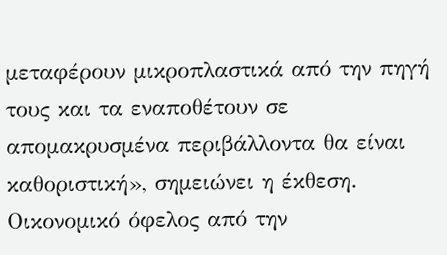μεταφέρουν μικροπλαστικά από την πηγή τους και τα εναποθέτουν σε απομακρυσμένα περιβάλλοντα θα είναι καθοριστική», σημειώνει η έκθεση.
Οικονομικό όφελος από την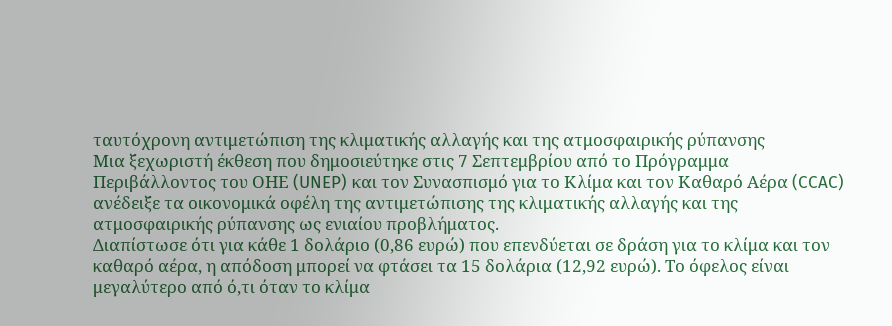ταυτόχρονη αντιμετώπιση της κλιματικής αλλαγής και της ατμοσφαιρικής ρύπανσης
Μια ξεχωριστή έκθεση που δημοσιεύτηκε στις 7 Σεπτεμβρίου από το Πρόγραμμα Περιβάλλοντος του ΟΗΕ (UNEP) και τον Συνασπισμό για το Κλίμα και τον Καθαρό Αέρα (CCAC) ανέδειξε τα οικονομικά οφέλη της αντιμετώπισης της κλιματικής αλλαγής και της ατμοσφαιρικής ρύπανσης ως ενιαίου προβλήματος.
Διαπίστωσε ότι για κάθε 1 δολάριο (0,86 ευρώ) που επενδύεται σε δράση για το κλίμα και τον καθαρό αέρα, η απόδοση μπορεί να φτάσει τα 15 δολάρια (12,92 ευρώ). Το όφελος είναι μεγαλύτερο από ό,τι όταν το κλίμα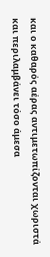και ο καθαρός αέρας αντιμετωπίζονται χωριστά και περιλαμβάνει τόσο άμεσα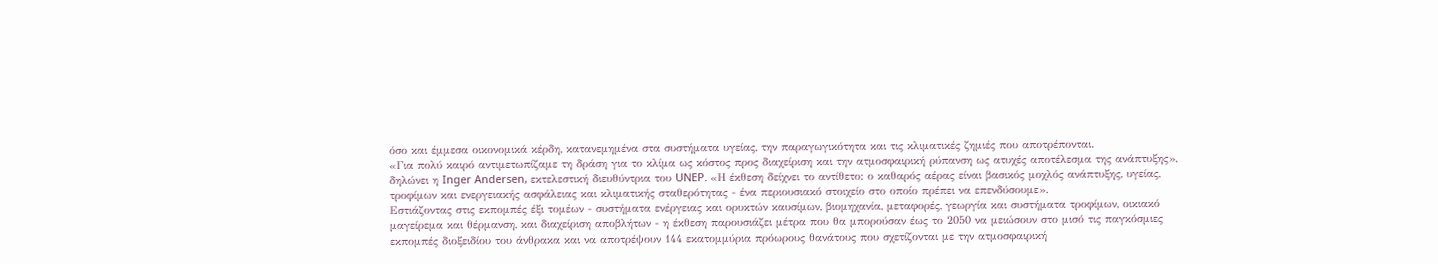όσο και έμμεσα οικονομικά κέρδη, κατανεμημένα στα συστήματα υγείας, την παραγωγικότητα και τις κλιματικές ζημιές που αποτρέπονται.
«Για πολύ καιρό αντιμετωπίζαμε τη δράση για το κλίμα ως κόστος προς διαχείριση και την ατμοσφαιρική ρύπανση ως ατυχές αποτέλεσμα της ανάπτυξης», δηλώνει η Inger Andersen, εκτελεστική διευθύντρια του UNEP. «Η έκθεση δείχνει το αντίθετο: ο καθαρός αέρας είναι βασικός μοχλός ανάπτυξης, υγείας, τροφίμων και ενεργειακής ασφάλειας και κλιματικής σταθερότητας - ένα περιουσιακό στοιχείο στο οποίο πρέπει να επενδύσουμε».
Εστιάζοντας στις εκπομπές έξι τομέων - συστήματα ενέργειας και ορυκτών καυσίμων, βιομηχανία, μεταφορές, γεωργία και συστήματα τροφίμων, οικιακό μαγείρεμα και θέρμανση, και διαχείριση αποβλήτων - η έκθεση παρουσιάζει μέτρα που θα μπορούσαν έως το 2050 να μειώσουν στο μισό τις παγκόσμιες εκπομπές διοξειδίου του άνθρακα και να αποτρέψουν 144 εκατομμύρια πρόωρους θανάτους που σχετίζονται με την ατμοσφαιρική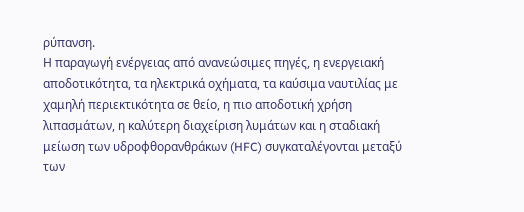ρύπανση.
Η παραγωγή ενέργειας από ανανεώσιμες πηγές, η ενεργειακή αποδοτικότητα, τα ηλεκτρικά οχήματα, τα καύσιμα ναυτιλίας με χαμηλή περιεκτικότητα σε θείο, η πιο αποδοτική χρήση λιπασμάτων, η καλύτερη διαχείριση λυμάτων και η σταδιακή μείωση των υδροφθορανθράκων (HFC) συγκαταλέγονται μεταξύ των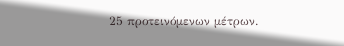25 προτεινόμενων μέτρων.